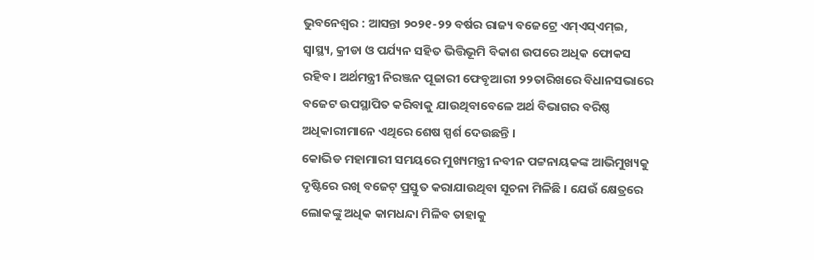ଭୁବନେଶ୍ୱର : ଆସନ୍ତା ୨୦୨୧-୨୨ ବର୍ଷର ରାଜ୍ୟ ବଜେଟ୍ରେ ଏମ୍ଏସ୍ଏମ୍ଇ, ସ୍ୱାସ୍ଥ୍ୟ, କ୍ରୀଡା ଓ ପର୍ଯ୍ୟନ ସହିତ ଭିତ୍ତିଭୂମି ବିକାଶ ଉପରେ ଅଧିକ ଫୋକସ ରହିବ । ଅର୍ଥମନ୍ତ୍ରୀ ନିରଞ୍ଜନ ପୂଜାରୀ ଫେବୃଆରୀ ୨୨ତାରିଖରେ ବିଧାନସଭାରେ ବଜେଟ ଉପସ୍ଥାପିତ କରିବାକୁ ଯାଉଥିବାବେଳେ ଅର୍ଥ ବିଭାଗର ବରିଷ୍ଠ ଅଧିକାରୀମାନେ ଏଥିରେ ଶେଷ ସ୍ପର୍ଶ ଦେଉଛନ୍ତି ।
କୋଭିଡ ମହାମାରୀ ସମୟରେ ମୁଖ୍ୟମନ୍ତ୍ରୀ ନବୀନ ପଟ୍ଟନାୟକଙ୍କ ଆଭିମୁଖ୍ୟକୁ ଦୃଷ୍ଟିରେ ରଖି ବଜେଟ୍ ପ୍ରସ୍ତୁତ କରାଯାଉଥିବା ସୂଚନା ମିଳିଛି । ଯେଉଁ କ୍ଷେତ୍ରରେ ଲୋକଙ୍କୁ ଅଧିକ କାମଧନ୍ଦା ମିଳିବ ତାହାକୁ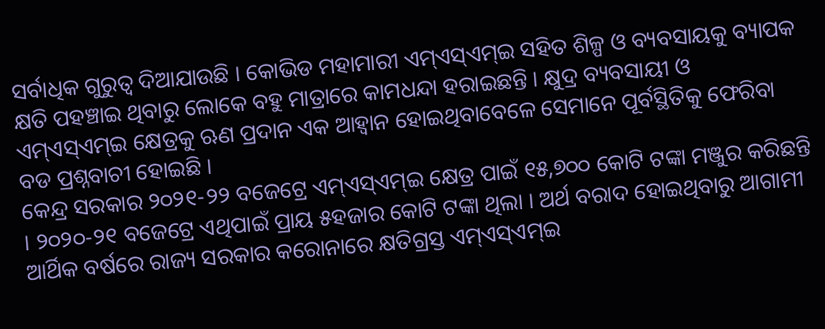ସର୍ବାଧିକ ଗୁରୁତ୍ୱ ଦିଆଯାଉଛି । କୋଭିଡ ମହାମାରୀ ଏମ୍ଏସ୍ଏମ୍ଇ ସହିତ ଶିଳ୍ପ ଓ ବ୍ୟବସାୟକୁ ବ୍ୟାପକ କ୍ଷତି ପହଞ୍ଚାଇ ଥିବାରୁ ଲୋକେ ବହୁ ମାତ୍ରାରେ କାମଧନ୍ଦା ହରାଇଛନ୍ତି । କ୍ଷୁଦ୍ର ବ୍ୟବସାୟୀ ଓ ଏମ୍ଏସ୍ଏମ୍ଇ କ୍ଷେତ୍ରକୁ ଋଣ ପ୍ରଦାନ ଏକ ଆହ୍ୱାନ ହୋଇଥିବାବେଳେ ସେମାନେ ପୂର୍ବସ୍ଥିତିକୁ ଫେରିବା ବଡ ପ୍ରଶ୍ନବାଚୀ ହୋଇଛି ।
କେନ୍ଦ୍ର ସରକାର ୨୦୨୧-୨୨ ବଜେଟ୍ରେ ଏମ୍ଏସ୍ଏମ୍ଇ କ୍ଷେତ୍ର ପାଇଁ ୧୫,୭୦୦ କୋଟି ଟଙ୍କା ମଞ୍ଜୁର କରିଛନ୍ତି । ୨୦୨୦-୨୧ ବଜେଟ୍ରେ ଏଥିପାଇଁ ପ୍ରାୟ ୫ହଜାର କୋଟି ଟଙ୍କା ଥିଲା । ଅର୍ଥ ବରାଦ ହୋଇଥିବାରୁ ଆଗାମୀ ଆର୍ଥିକ ବର୍ଷରେ ରାଜ୍ୟ ସରକାର କରୋନାରେ କ୍ଷତିଗ୍ରସ୍ତ ଏମ୍ଏସ୍ଏମ୍ଇ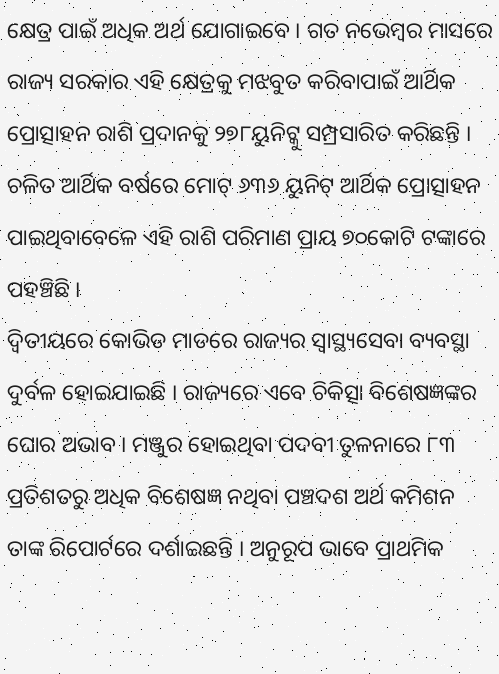କ୍ଷେତ୍ର ପାଇଁ ଅଧିକ ଅର୍ଥ ଯୋଗାଇବେ । ଗତ ନଭେମ୍ବର ମାସରେ ରାଜ୍ୟ ସରକାର ଏହି କ୍ଷେତ୍ରକୁ ମଝବୁତ କରିବାପାଇଁ ଆର୍ଥିକ ପ୍ରୋତ୍ସାହନ ରାଶି ପ୍ରଦାନକୁ ୨୭୮ୟୁନିଟ୍କୁ ସମ୍ପ୍ରସାରିତ କରିଛନ୍ତି । ଚଳିତ ଆର୍ଥିକ ବର୍ଷରେ ମୋଟ୍ ୬୩୬ ୟୁନିଟ୍ ଆର୍ଥିକ ପ୍ରୋତ୍ସାହନ ପାଇଥିବାବେଳେ ଏହି ରାଶି ପରିମାଣ ପ୍ରାୟ ୭୦କୋଟି ଟଙ୍କାରେ ପହଞ୍ଚିଛି ।
ଦ୍ୱିତୀୟରେ କୋଭିଡ ମାଡରେ ରାଜ୍ୟର ସ୍ୱାସ୍ଥ୍ୟସେବା ବ୍ୟବସ୍ଥା ଦୁର୍ବଳ ହୋଇଯାଇଛି । ରାଜ୍ୟରେ ଏବେ ଚିକିତ୍ସା ବିଶେଷଜ୍ଞଙ୍କର ଘୋର ଅଭାବ । ମଞ୍ଜୁର ହୋଇଥିବା ପଦବୀ ତୁଳନାରେ ୮୩ ପ୍ରତିଶତରୁ ଅଧିକ ବିଶେଷଜ୍ଞ ନଥିବା ପଞ୍ଚଦଶ ଅର୍ଥ କମିଶନ ତାଙ୍କ ରିପୋର୍ଟରେ ଦର୍ଶାଇଛନ୍ତି । ଅନୁରୂପ ଭାବେ ପ୍ରାଥମିକ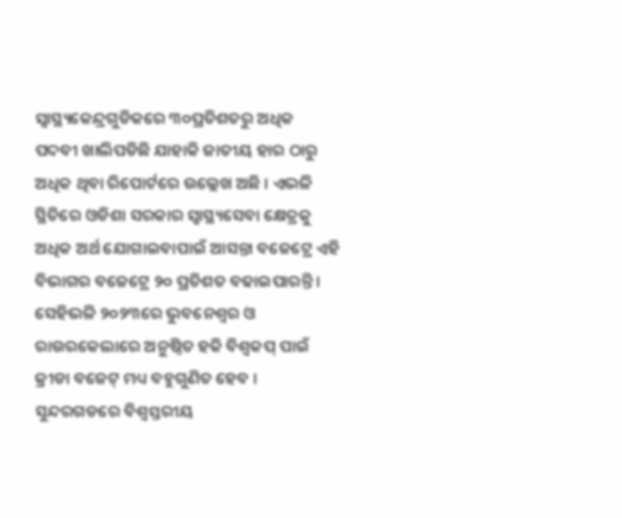ସ୍ୱାସ୍ଥ୍ୟକେନ୍ଦ୍ରଗୁଡିକରେ ୩୦ପ୍ରତିଶତରୁ ଅଧିକ ପଦବୀ ଖାଲିପଡିଛି ଯାହାକି ଜାତୀୟ ହାର ଠାରୁ ଅଧିକ ଥିବା ରିପୋର୍ଟରେ ଉଲ୍ଲେଖ ଅଛି । ଏଭଳି ସ୍ଥିତିରେ ଓଡିଶା ସରକାର ସ୍ୱାସ୍ଥ୍ୟସେବା କ୍ଷେତ୍ରକୁ ଅଧିକ ଅର୍ଥ ଯୋଗାଇବାପାଇଁ ଆସନ୍ତା ବଜେଟ୍ରେ ଏହି ବିଭାଗର ବଜେଟ୍ରେ ୨୦ ପ୍ରତିଶତ ବଢାଇପାରନ୍ତି ।
ସେହିଭଳି ୨୦୨୩ରେ ଭୁବନେଶ୍ୱର ଓ ରାଉରକେଲାରେ ଅନୁଷ୍ଠିତ ହକି ବିଶ୍ୱକପ୍ ପାଇଁ କ୍ରୀଡା ବଜେଟ୍ ମଧ୍ୟ ବହୁଗୁଣିତ ହେବ । ସୁନ୍ଦରଗଡରେ ବିଶ୍ୱସ୍ତରୀୟ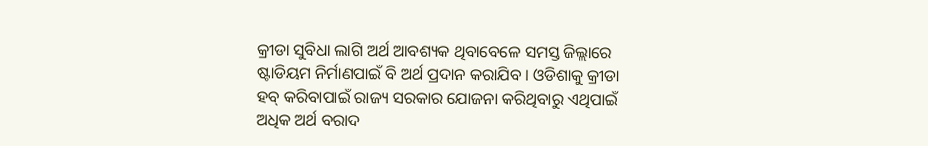କ୍ରୀଡା ସୁବିଧା ଲାଗି ଅର୍ଥ ଆବଶ୍ୟକ ଥିବାବେଳେ ସମସ୍ତ ଜିଲ୍ଲାରେ ଷ୍ଟାଡିୟମ ନିର୍ମାଣପାଇଁ ବି ଅର୍ଥ ପ୍ରଦାନ କରାଯିବ । ଓଡିଶାକୁ କ୍ରୀଡା ହବ୍ କରିବାପାଇଁ ରାଜ୍ୟ ସରକାର ଯୋଜନା କରିଥିବାରୁ ଏଥିପାଇଁ ଅଧିକ ଅର୍ଥ ବରାଦ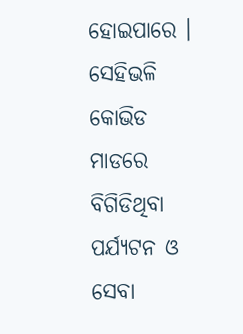ହୋଇପାରେ ।
ସେହିଭଳି କୋଭିଡ ମାଡରେ ବିଗିଡିଥିବା ପର୍ଯ୍ୟଟନ ଓ ସେବା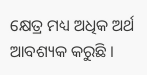କ୍ଷେତ୍ର ମଧ୍ୟ ଅଧିକ ଅର୍ଥ ଆବଶ୍ୟକ କରୁଛି ।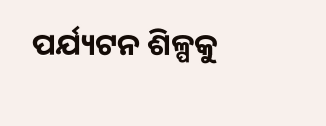ପର୍ଯ୍ୟଟନ ଶିଳ୍ପକୁ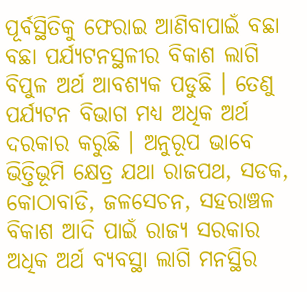ପୂର୍ବସ୍ଥିତିକୁ ଫେରାଇ ଆଣିବାପାଇଁ ବଛା ବଛା ପର୍ଯ୍ୟଟନସ୍ଥଳୀର ବିକାଶ ଲାଗି ବିପୁଳ ଅର୍ଥ ଆବଶ୍ୟକ ପଡୁଛି । ତେଣୁ ପର୍ଯ୍ୟଟନ ବିଭାଗ ମଧ୍ୟ ଅଧିକ ଅର୍ଥ ଦରକାର କରୁଛି । ଅନୁରୂପ ଭାବେ ଭିତ୍ତିଭୂମି କ୍ଷେତ୍ର ଯଥା ରାଜପଥ, ସଡକ, କୋଠାବାଡି, ଜଳସେଚନ, ସହରାଞ୍ଚଳ ବିକାଶ ଆଦି ପାଇଁ ରାଜ୍ୟ ସରକାର ଅଧିକ ଅର୍ଥ ବ୍ୟବସ୍ଥା ଲାଗି ମନସ୍ଥିର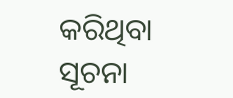କରିଥିବା ସୂଚନା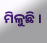ମିଳୁଛି ।